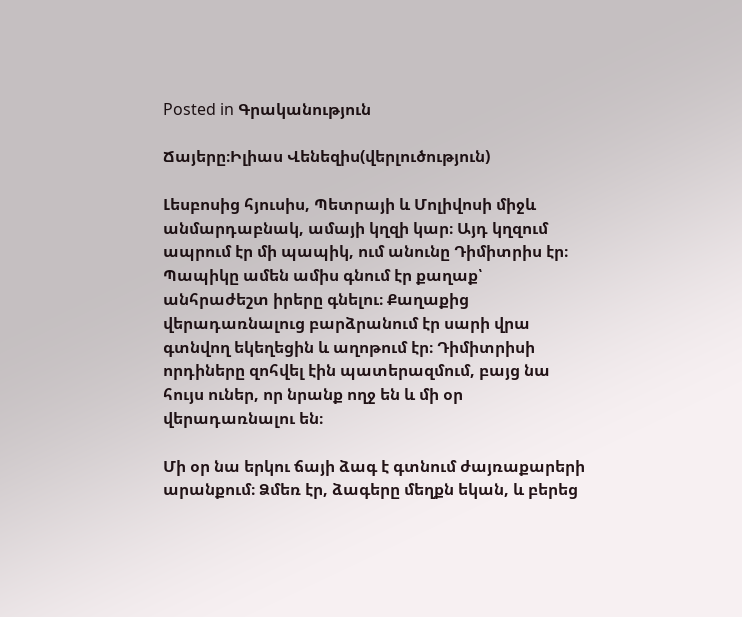Posted in Գրականություն

Ճայերը։Իլիաս Վենեզիս(վերլուծություն)

Լեսբոսից հյուսիս, Պետրայի և Մոլիվոսի միջև անմարդաբնակ, ամայի կղզի կար։ Այդ կղզում ապրում էր մի պապիկ, ում անունը Դիմիտրիս էր։ Պապիկը ամեն ամիս գնում էր քաղաք՝ անհրաժեշտ իրերը գնելու։ Քաղաքից վերադառնալուց բարձրանում էր սարի վրա գտնվող եկեղեցին և աղոթում էր։ Դիմիտրիսի որդիները զոհվել էին պատերազմում, բայց նա հույս ուներ, որ նրանք ողջ են և մի օր վերադառնալու են։

Մի օր նա երկու ճայի ձագ է գտնում ժայռաքարերի արանքում։ Ձմեռ էր, ձագերը մեղքն եկան, և բերեց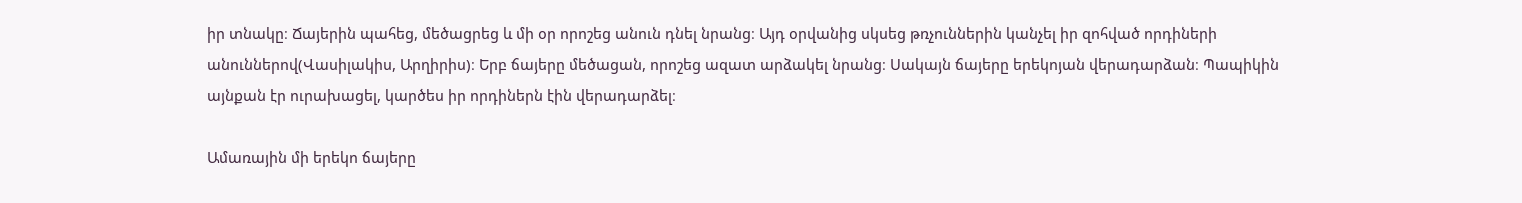իր տնակը։ Ճայերին պահեց, մեծացրեց և մի օր որոշեց անուն դնել նրանց։ Այդ օրվանից սկսեց թռչուններին կանչել իր զոհված որդիների անուններով(Վասիլակիս, Արղիրիս)։ Երբ ճայերը մեծացան, որոշեց ազատ արձակել նրանց։ Սակայն ճայերը երեկոյան վերադարձան։ Պապիկին այնքան էր ուրախացել, կարծես իր որդիներն էին վերադարձել։

Ամառային մի երեկո ճայերը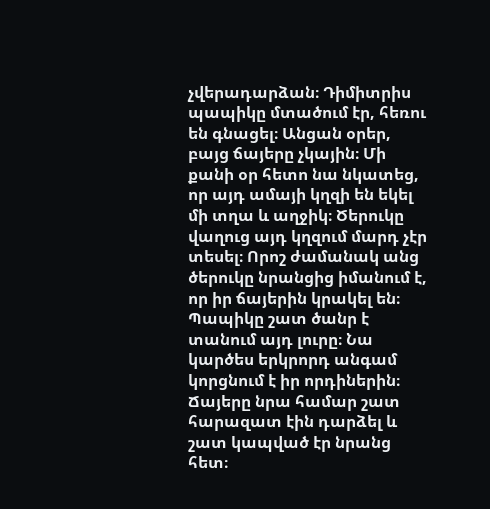չվերադարձան։ Դիմիտրիս պապիկը մտածում էր, հեռու են գնացել։ Անցան օրեր, բայց ճայերը չկային։ Մի քանի օր հետո նա նկատեց, որ այդ ամայի կղզի են եկել մի տղա և աղջիկ։ Ծերուկը վաղուց այդ կղզում մարդ չէր տեսել։ Որոշ ժամանակ անց ծերուկը նրանցից իմանում է, որ իր ճայերին կրակել են։ Պապիկը շատ ծանր է տանում այդ լուրը։ Նա կարծես երկրորդ անգամ կորցնում է իր որդիներին։ Ճայերը նրա համար շատ հարազատ էին դարձել և շատ կապված էր նրանց հետ։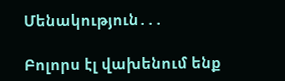Մենակություն․․․

Բոլորս էլ վախենում ենք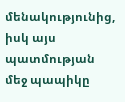մենակությունից, իսկ այս պատմության մեջ պապիկը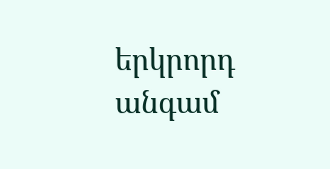երկրորդ անգամ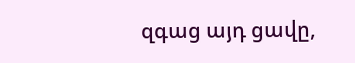զգաց այդ ցավը,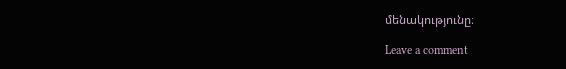մենակությունը։

Leave a comment